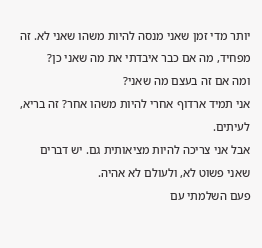יותר מדי זמן שאני מנסה להיות משהו שאני לא. זה מפחיד, מה אם כבר איבדתי את מה שאני כן?
ומה אם זה בעצם מה שאני?
אני תמיד ארדוף אחרי להיות משהו אחר? זה בריא, לעיתים.
אבל אני צריכה להיות מציאותית גם. יש דברים שאני פשוט לא, ולעולם לא אהיה.
פעם השלמתי עם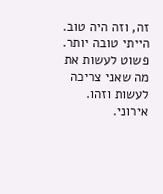זה, וזה היה טוב. הייתי טובה יותר.
פשוט לעשות את מה שאני צריכה לעשות וזהו.
אירוני.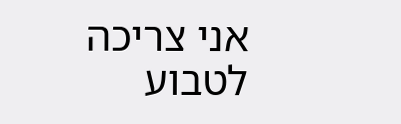אני צריכה לטבוע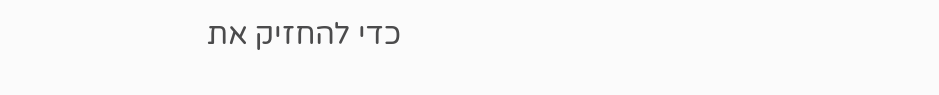כדי להחזיק את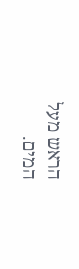הראש מעל המים.